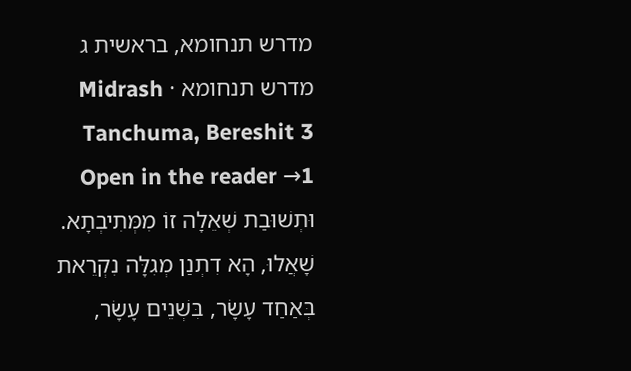מדרש תנחומא, בראשית ג
מדרש תנחומא · Midrash Tanchuma, Bereshit 3
Open in the reader →1 וּתְשׁוּבַת שְׁאֵלָה זוֹ מִמְּתִיבְתָא. שָׁאֲלוּ, הָא דִתְנַן מְגִלָּה נִקְרֵאת בְּאַחַד עָשָׂר, בִּשְׁנֵים עָשָׂר,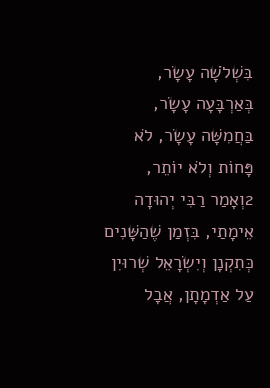בִּשְׁלֹשָׁה עָשָׂר, בְּאַרְבָּעָה עָשָׂר, בַּחֲמִשָּׁה עָשָׂר, לֹא פָּחוֹת וְלֹא יוֹתֵר,
2וְאָמַר רַבִּי יְהוּדָה אֵימָתַי, בִּזְמַן שֶׁהַשָּׁנִים כְּתִקְנָן וְיִשְׂרָאֵל שְׁרוּיִן עַל אַדְמָתָן, אֲבָל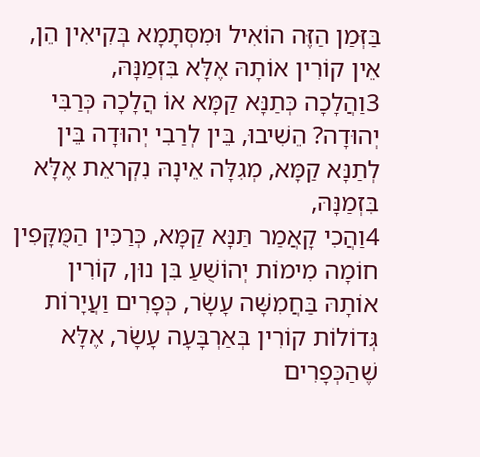בַּזְּמַן הַזֶּה הוֹאִיל וּמִסְּתָמָא בְּקִיאִין הֵן, אֵין קוֹרִין אוֹתָהּ אֶלָּא בִּזְמַנָּהּ,
3וַהֲלָכָה כְּתַנָּא קַמָּא אוֹ הֲלָכָה כְּרַבִּי יְהוּדָה? הֵשִׁיבוּ, בֵּין לְרַבִי יְהוּדָה בֵּין לְתַנָּא קַמָּא, מְגִלָּה אֵינָהּ נִקְראֵת אֶלָּא בִּזְמַנָּהּ,
4וַהֲכִי קָאֲמַר תַּנָּא קַמָּא, כְּרַכִּין הַמֻּקָּפִין חוֹמָה מִימוֹת יְהוֹשֻׁעַ בִּן נוּן, קוֹרִין אוֹתָהּ בַּחֲמִשָּׁה עָשָׂר, כְּפָרִים וַעֲיָרוֹת גְּדוֹלוֹת קוֹרִין בְּאַרְבָּעָה עָשָׂר, אֶלָּא שֶׁהַכְּפָרִים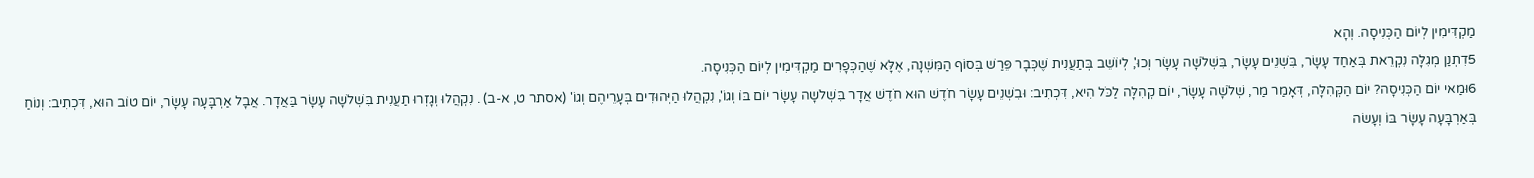מַקְדִּימִין לְיוֹם הַכְּנִיסָה. וְהָא
5דִתְנַן מְגִלָּה נִקְרֵאת בְּאַחַד עָשָׂר, בִּשְׁנֵים עָשָׂר, בִּשְׁלֹשָׁה עָשָׂר וְכוּ', לְיוֹשֵׁב בְּתַעֲנִית שֶׁכְּבָר פֵּרַשׁ בְּסוֹף הַמִּשְׁנָה, אֶלָּא שֶׁהַכְּפָרִים מַקְדִּימִין לְיוֹם הַכְּנִיסָה.
6וּמַאי יוֹם הַכְּנִיסָה? יוֹם הַקְּהִלָּה, דְּאָמַר מַר, שְׁלֹשָׁה עָשָׂר, יוֹם קְהִלָּה לַכֹּל הִיא, דִּכְתִיב: וּבִשְׁנֵים עָשָׂר חֹדֶשׁ הוּא חֹדֶשׁ אֲדָר בִּשְׁלֹשָה עָשָׂר יוֹם בּוֹ וְגוֹ', נִקְהֲלוּ הַיְּהוּדִים בְּעָרֵיהֶם וְגוֹ' (אסתר ט, א-ב) . נִקְהֲלוּ וְגָזְרוּ תַעֲנִית בִּשְׁלֹשָה עָשָׂר בַּאֲדָר. אֲבָל אַרְבָּעָה עָשָׂר, יוֹם טוֹב הוּא, דִּכְתִיב: וְנוֹחַ בְּאַרְבָּעָה עָשָׂר בּוֹ וְעָשׂה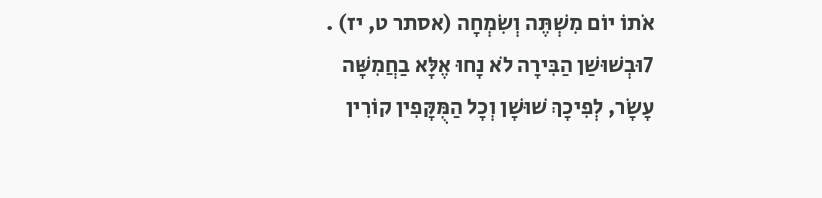אֹתוֹ יוֹם מִשְׁתֶּה וְשִׂמְחָה (אסתר ט, יז) .
7וּבְשׁוּשַׁן הַבִּירָה לֹא נָחוּ אֶלָּא בַחֲמִשָּׁה עָשָׂר, לְפִיכָךְ שׁוּשָׁן וְכָל הַמֻּקָּפִין קוֹרִין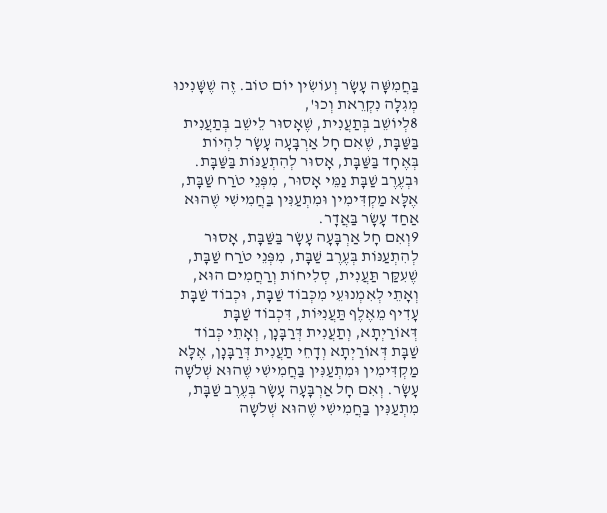בַּחֲמִשָּׁה עָשָׂר וְעוֹשִׂין יוֹם טוֹב. זֶה שֶׁשָּׁנִינוּ מְגִלָּה נִקְרֵאת וְכוּ',
8לְיוֹשֵׁב בְּתַעֲנִית, שֶׁאָסוּר לֵישֵׁב בְּתַעֲנִית בַּשַּׁבָּת, שֶׁאִם חָל אַרְבָּעָה עָשָׂר לִהְיוֹת בְּאֶחָד בַּשַּׁבָּת, אָסוּר לְהִתְעַנּוֹת בַּשַּׁבָּת. וּבְעֶרֶב שַׁבָּת נַמֵּי אָסוּר, מִפְּנֵי טֹרַח שַׁבָּת, אֶלָּא מַקְדִּימִין וּמִתְעַנִּין בַּחֲמִישִׁי שֶׁהוּא אַחַד עָשָׂר בַּאֲדָר.
9וְאִם חָל אַרְבָּעָה עָשָׂר בַּשַּׁבָּת, אָסוּר לְהִתְעַנּוֹת בְּעֶרֶב שַׁבָּת, מִפְּנֵי טֹרַח שַׁבָּת, שֶׁעִקַּר תַּעֲנִית, סְלִיחוֹת וְרַחֲמִים הוּא, וְאָתֵי לְאִמְנוּעֵי מִכְּבוֹד שַׁבָּת, וּכְבוֹד שַׁבָּת עָדִיף מֵאֶלֶף תַּעֲנִיּוֹת, דִּכְבוֹד שַׁבָּת דְּאוֹרַיְתָא, וְתַעֲנִית דְּרַבָּנָן, וְאָתֵי כְּבוֹד שַׁבָּת דְּאוֹרַיְתָא וְדָחֵי תַעֲנִית דְּרַבָּנָן, אֶלָּא מַקְדִּימִין וּמִתְעַנִּין בַּחֲמִישִׁי שֶׁהוּא שְׁלֹשָה עָשָׂר. וְאִם חָל אַרְבָּעָה עָשָׂר בְּעֶרֶב שַׁבָּת, מִתְעַנִּין בַּחֲמִישִׁי שֶׁהוּא שְׁלֹשָה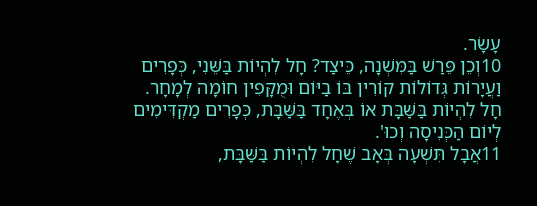עָשָׂר.
10וְכֵן פֵּרַשׁ בַּמִּשְׁנָה, כֵּיצַד? חָל לִהְיוֹת בַּשֵּׁנִי, כְּפָרִים וַעֲיָרוֹת גְּדוֹלוֹת קוֹרִין בּוֹ בַיּוֹם וּמֻקָּפִין חוֹמָה לְמָחָר. חָל לִהְיוֹת בַּשַּׁבָּת אוֹ בְּאֶחָד בַּשַּׁבָּת, כְּפָרִים מַקְדִּימִים לְיוֹם הַכְּנִיסָה וְכוּ'.
11אֲבָל תִּשְׁעָה בְּאָב שֶׁחָל לִהְיוֹת בַּשַּׁבָּת,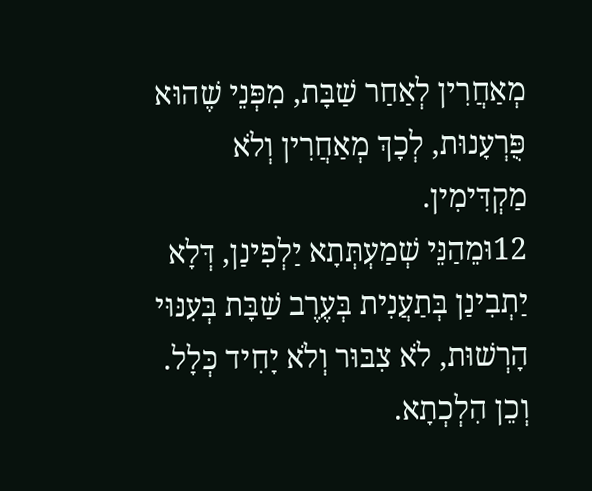מְאַחֲרִין לְאַחַר שַׁבָּת, מִפְּנֵי שֶׁהוּא פֻּרְעָנוּת, לְכָךְ מְאַחֲרִין וְלֹא מַקְדִּימִין.
12וּמֵהַנֵּי שְׁמַעְתְּתָא יַלְפִינַן, דְּלָא יַתְבִינַן בְּתַעֲנִית בְּעֶרֶב שַׁבָּת בְּעִנּוּי הָרְשׁוּת, לֹא צִבּוּר וְלֹא יָחִיד כְּלָל. וְכֵן הִלְכְתָא.